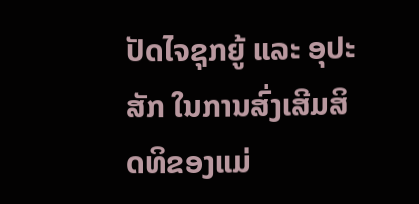ປັດໄຈຊຸກຍູ້ ແລະ ອຸປະສັກ ໃນການສົ່ງເສີມສິດທິຂອງແມ່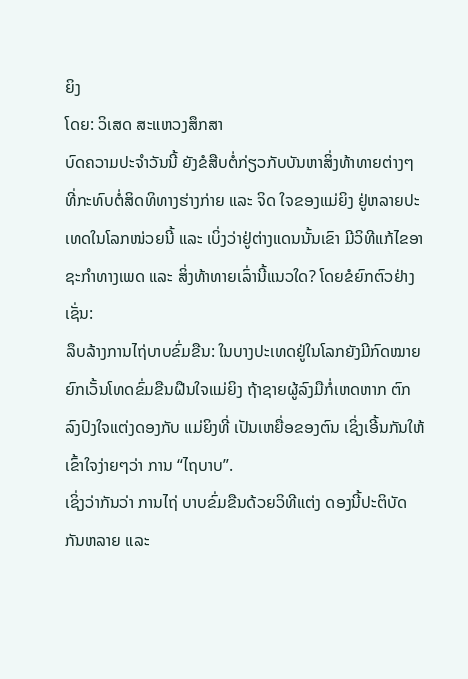ຍິງ
ໂດຍ: ວິເສດ ສະແຫວງສຶກສາ
ບົດຄວາມປະຈຳວັນນີ້ ຍັງຂໍສືບຕໍ່ກ່ຽວກັບບັນຫາສິ່ງທ້າທາຍຕ່າງໆ ທີ່ກະທົບຕໍ່ສິດທິທາງຮ່າງກ່າຍ ແລະ ຈິດ ໃຈຂອງແມ່ຍິງ ຢູ່ຫລາຍປະເທດໃນໂລກໜ່ວຍນີ້ ແລະ ເບິ່ງວ່າຢູ່ຕ່າງແດນນັ້ນເຂົາ ມີວິທີແກ້ໄຂອາຊະກຳທາງເພດ ແລະ ສິ່ງທ້າທາຍເລົ່ານີ້ແນວໃດ? ໂດຍຂໍຍົກຕົວຢ່າງເຊັ່ນ:
ລຶບລ້າງການໄຖ່ບາບຂົ່ມຂືນ: ໃນບາງປະເທດຢູ່ໃນໂລກຍັງມີກົດໝາຍຍົກເວັ້ນໂທດຂົ່ມຂືນຝືນໃຈແມ່ຍິງ ຖ້າຊາຍຜູ້ລົງມືກໍ່ເຫດຫາກ ຕົກລົງປົງໃຈແຕ່ງດອງກັບ ແມ່ຍິງທີ່ ເປັນເຫຍື່ອຂອງຕົນ ເຊິ່ງເອີ້ນກັນໃຫ້ເຂົ້າໃຈງ່າຍໆວ່າ ການ “ໄຖບາບ”.
ເຊິ່ງວ່າກັນວ່າ ການໄຖ່ ບາບຂົ່ມຂືນດ້ວຍວິທີແຕ່ງ ດອງນີ້ປະຕິບັດກັນຫລາຍ ແລະ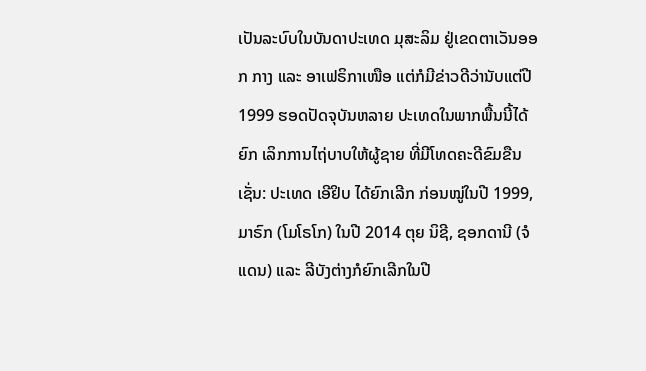ເປັນລະບົບໃນບັນດາປະເທດ ມຸສະລິມ ຢູ່ເຂດຕາເວັນອອກ ກາງ ແລະ ອາເຟຣິກາເໜືອ ແຕ່ກໍມີຂ່າວດີວ່ານັບແຕ່ປີ 1999 ຮອດປັດຈຸບັນຫລາຍ ປະເທດໃນພາກພື້ນນີ້ໄດ້ຍົກ ເລິກການໄຖ່ບາບໃຫ້ຜູ້ຊາຍ ທີ່ມີໂທດຄະດີຂົມຂືນເຊັ່ນ: ປະເທດ ເອີຢິບ ໄດ້ຍົກເລີກ ກ່ອນໝູ່ໃນປີ 1999, ມາຣົກ (ໂມໂຣໂກ) ໃນປີ 2014 ຕຸຍ ນິຊີ, ຊອກດານີ (ຈໍແດນ) ແລະ ລີບັງຕ່າງກໍຍົກເລີກໃນປີ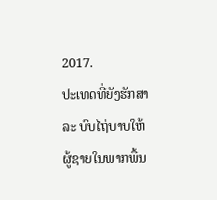2017.
ປະເທດທີ່ຍັງຮັກສາລະ ບົບໄຖ່ບາບໃຫ້ຜູ້ຊາຍໃນພາກພື້ນ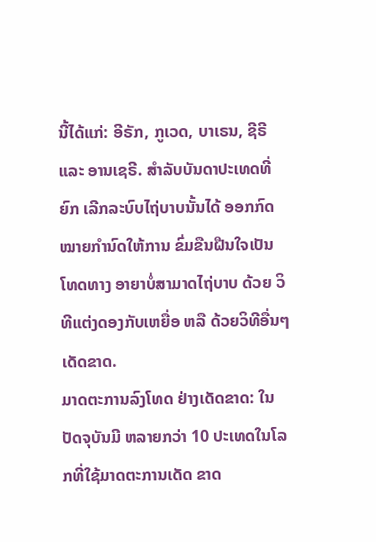ນີ້ໄດ້ແກ່: ອີຣັກ, ກູເວດ, ບາເຣນ, ຊີຣີ ແລະ ອານເຊຣີ. ສຳລັບບັນດາປະເທດທີ່ຍົກ ເລີກລະບົບໄຖ່ບາບນັ້ນໄດ້ ອອກກົດໝາຍກຳນົດໃຫ້ການ ຂົ່ມຂືນຝືນໃຈເປັນໂທດທາງ ອາຍາບໍ່ສາມາດໄຖ່ບາບ ດ້ວຍ ວິທີແຕ່ງດອງກັບເຫຍື່ອ ຫລື ດ້ວຍວິທີອື່ນໆ ເດັດຂາດ.
ມາດຕະການລົງໂທດ ຢ່າງເດັດຂາດ: ໃນປັດຈຸບັນມີ ຫລາຍກວ່າ 10 ປະເທດໃນໂລກທີ່ໃຊ້ມາດຕະການເດັດ ຂາດ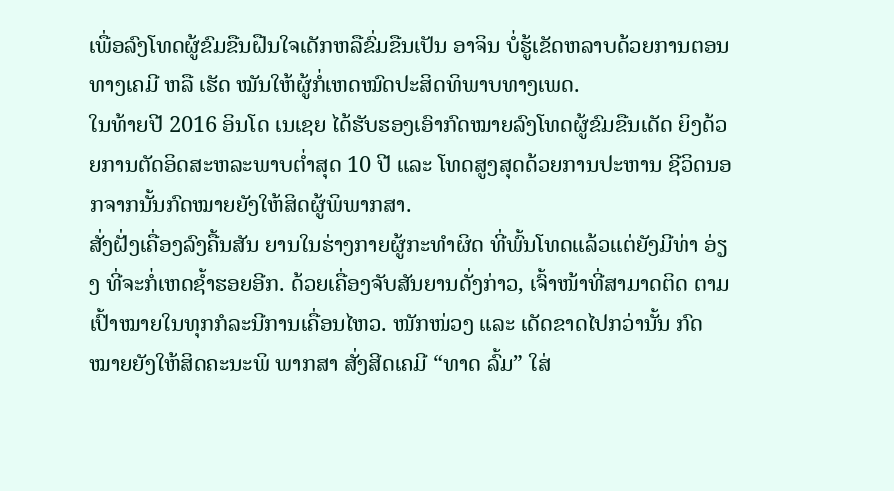ເພື່ອລົງໂທດຜູ້ຂົມຂືນຝືນໃຈເດັກຫລືຂົ່ມຂືນເປັນ ອາຈິນ ບໍ່ຮູ້ເຂັດຫລາບດ້ວຍການຕອນທາງເຄມີ ຫລື ເຮັດ ໝັນໃຫ້ຜູ້ກໍ່ເຫດໝົດປະສິດທິພາບທາງເພດ.
ໃນທ້າຍປີ 2016 ອິນໂດ ເນເຊຍ ໄດ້ຮັບຮອງເອົາກົດໝາຍລົງໂທດຜູ້ຂົມຂືນເດັດ ຍິງດ້ວຍການຕັດອິດສະຫລະພາບຕ່ຳສຸດ 10 ປີ ແລະ ໂທດສູງສຸດດ້ວຍການປະຫານ ຊີວິດນອກຈາກນັ້ນກົດໝາຍຍັງໃຫ້ສິດຜູ້ພິພາກສາ.
ສັ່ງຝັ່ງເຄື່ອງລົງຄື້ນສັນ ຍານໃນຮ່າງກາຍຜູ້ກະທຳຜິດ ທີ່ພົ້ນໂທດແລ້ວແຕ່ຍັງມີທ່າ ອ່ຽງ ທີ່ຈະກໍ່ເຫດຊ້ຳຮອຍອີກ. ດ້ວຍເຄື່ອງຈັບສັນຍານດັ່ງກ່າວ, ເຈົ້າໜ້າທີ່ສາມາດຕິດ ຕາມເປົ້າໝາຍໃນທຸກກໍລະນີການເຄື່ອນໄຫວ. ໜັກໜ່ວງ ແລະ ເດັດຂາດໄປກວ່ານັ້ນ ກົດໝາຍຍັງໃຫ້ສິດຄະນະພິ ພາກສາ ສັ່ງສີດເຄມີ “ທາດ ລົ້ມ” ໃສ່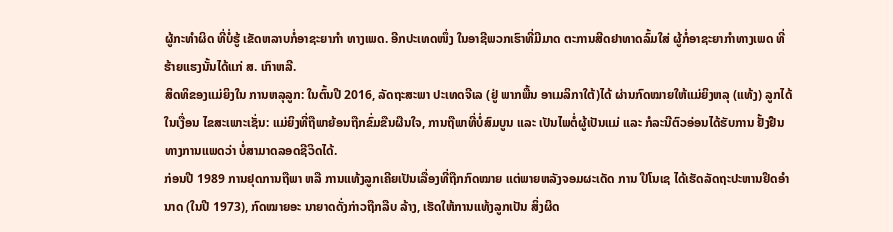ຜູ້ກະທຳຜິດ ທີ່ບໍ່ຮູ້ ເຂັດຫລາບກໍ່ອາຊະຍາກຳ ທາງເພດ. ອີກປະເທດໜຶ່ງ ໃນອາຊີພວກເຮົາທີ່ມີມາດ ຕະການສີດຢາທາດລົ້ມໃສ່ ຜູ້ກໍ່ອາຊະຍາກຳທາງເພດ ທີ່ຮ້າຍແຮງນັ້ນໄດ້ແກ່ ສ. ເກົາຫລີ.
ສິດທິຂອງແມ່ຍິງໃນ ການຫລຸລູກ: ໃນຕົ້ນປີ 2016, ລັດຖະສະພາ ປະເທດຈີເລ (ຢູ່ ພາກພື້ນ ອາເມລິກາໃຕ້)ໄດ້ ຜ່ານກົດໝາຍໃຫ້ແມ່ຍິງຫລຸ (ແທ້ງ) ລູກໄດ້ໃນເງື່ອນ ໄຂສະເພາະເຊັ່ນ: ແມ່ຍິງທີ່ຖືພາຍ້ອນຖືກຂົ່ມຂືນຜືນໃຈ, ການຖືພາທີ່ບໍ່ສົມບູນ ແລະ ເປັນໄພຕໍ່ຜູ້ເປັນແມ່ ແລະ ກໍລະນີຕົວອ່ອນໄດ້ຮັບການ ຢັ້ງຢືນທາງການແພດວ່າ ບໍ່ສາມາດລອດຊີວິດໄດ້.
ກ່ອນປີ 1989 ການຢຸດການຖືພາ ຫລື ການແທ້ງລູກເຄີຍເປັນເລື່ອງທີ່ຖືກກົດໝາຍ ແຕ່ພາຍຫລັງຈອມຜະເດັດ ການ ປີໂນເຊ ໄດ້ເຮັດລັດຖະປະຫານຢຶດອຳນາດ (ໃນປີ 1973), ກົດໝາຍອະ ນາຍາດດັ່ງກ່າວຖືກລືບ ລ້າງ, ເຮັດໃຫ້ການແທ້ງລູກເປັນ ສິ່ງຜິດ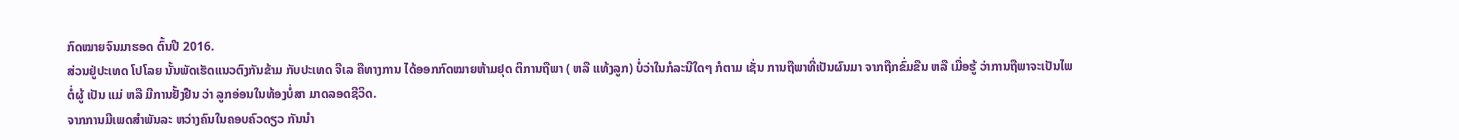ກົດໝາຍຈົນມາຮອດ ຕົ້ນປີ 2016.
ສ່ວນຢູ່ປະເທດ ໂປໂລຍ ນັ້ນພັດເຮັດແນວຕົງກັນຂ້າມ ກັບປະເທດ ຈີເລ ຄືທາງການ ໄດ້ອອກກົດໝາຍຫ້າມຢຸດ ຕິການຖືພາ ( ຫລື ແທ້ງລູກ) ບໍ່ວ່າໃນກໍລະນີໃດໆ ກໍຕາມ ເຊັ່ນ ການຖືພາທີ່ເປັນຜົນມາ ຈາກຖືກຂົ່ມຂືນ ຫລື ເມື່ອຮູ້ ວ່າການຖືພາຈະເປັນໄພຕໍ່ຜູ້ ເປັນ ແມ່ ຫລື ມີການຢັ້ງຢືນ ວ່າ ລູກອ່ອນໃນທ້ອງບໍ່ສາ ມາດລອດຊີວິດ.
ຈາກການມີເພດສຳພັນລະ ຫວ່າງຄົນໃນຄອບຄົວດຽວ ກັນນຳ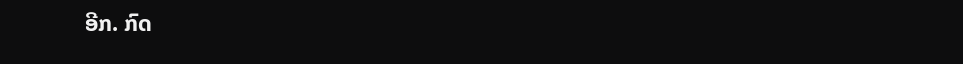ອີກ. ກົດ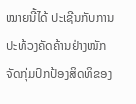ໝາຍນີ້ໄດ້ ປະເຊີນກັບການປະທ້ວງຄັດຄ້ານຢ່າງໜັກຈັດກຸ່ມປົກປ້ອງສິດທິຂອງ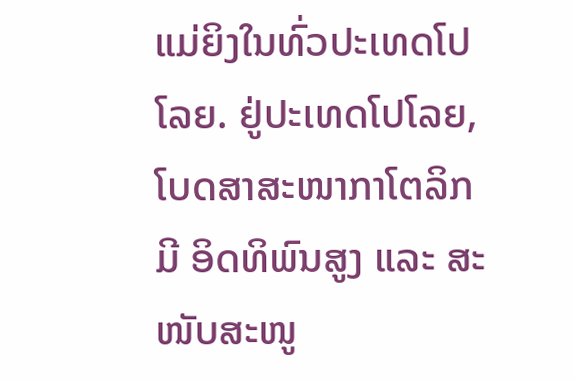ແມ່ຍິງໃນທົ່ວປະເທດໂປໂລຍ. ຢູ່ປະເທດໂປໂລຍ, ໂບດສາສະໜາກາໂຕລິກມີ ອິດທິພົນສູງ ແລະ ສະໜັບສະໜູ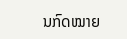ນກົດໝາຍ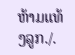ຫ້າມແທ້ງລູກ./.